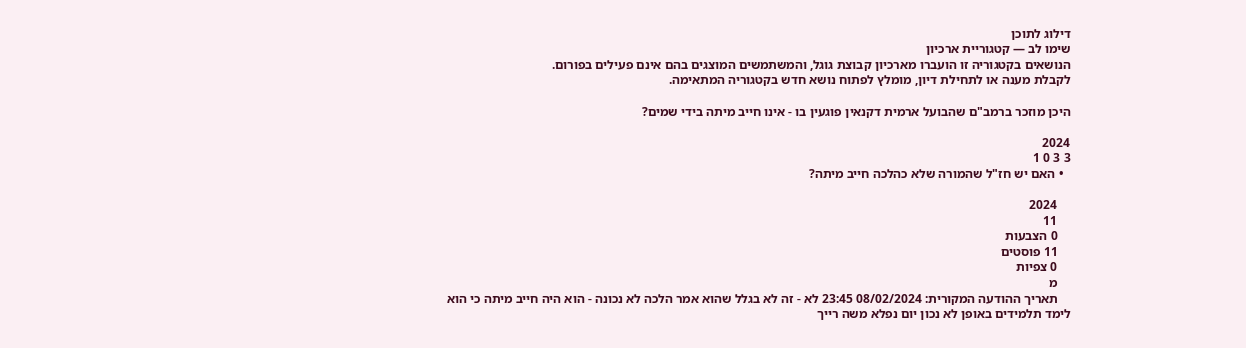דילוג לתוכן
שימו לב — קטגוריית ארכיון
הנושאים בקטגוריה זו הועברו מארכיון קבוצת גוגל, והמשתמשים המוצגים בהם אינם פעילים בפורום.
לקבלת מענה או לתחילת דיון, מומלץ לפתוח נושא חדש בקטגוריה המתאימה.

היכן מוזכר ברמב"ם שהבועל ארמית דקנאין פוגעין בו - אינו חייב מיתה בידי שמים?

2024
3 3 0 1
  • האם יש חז"ל שהמורה שלא כהלכה חייב מיתה?

    2024
    11
    0 הצבעות
    11 פוסטים
    0 צפיות
    מ
    תאריך ההודעה המקורית: 08/02/2024 23:45 לא - זה לא בגלל שהוא אמר הלכה לא נכונה - הוא היה חייב מיתה כי הוא לימד תלמידים באופן לא נכון יום נפלא משה רייך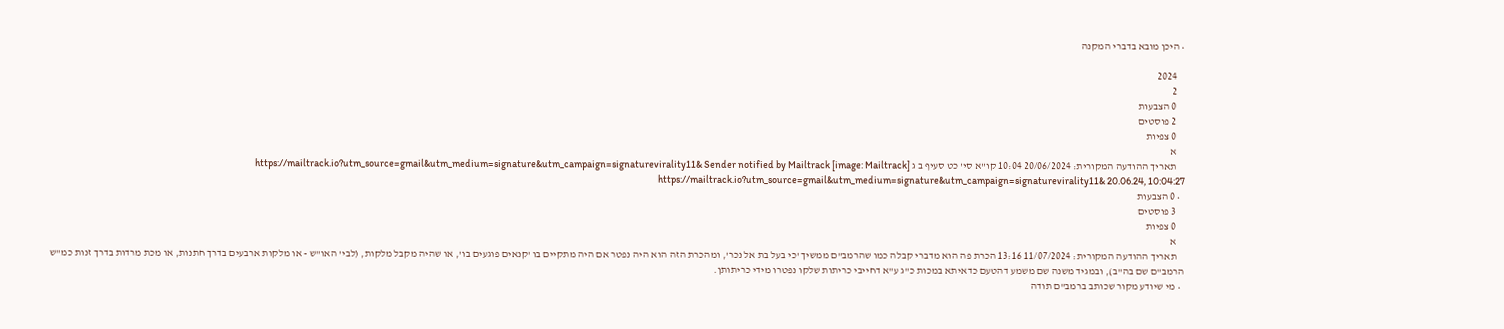• היכן מובא בדברי המקנה

    2024
    2
    0 הצבעות
    2 פוסטים
    0 צפיות
    א
    תאריך ההודעה המקורית: 20/06/2024 10:04 קו"א סי' כט סעיף ב ג [image: Mailtrack] https://mailtrack.io?utm_source=gmail&utm_medium=signature&utm_campaign=signaturevirality11& Sender notified by Mailtrack https://mailtrack.io?utm_source=gmail&utm_medium=signature&utm_campaign=signaturevirality11& 20.06.24, 10:04:27
  • 0 הצבעות
    3 פוסטים
    0 צפיות
    א
    תאריך ההודעה המקורית: 11/07/2024 13:16 הכרת פה הוא מדברי קבלה כמו שהרמב"ם ממשיך 'כי בעל בת אל נכר', ומהכרת הזה הוא היה נפטר אם היה מתקיים בו 'קנאים פוגעים בו', או שהיה מקבל מלקות, (לבי' האו"ש - או מלקות ארבעים בדרך חתנות, או מכת מרדות בדרך זנות כמ"ש הרמב"ם שם בה"ב), ובמגיד משנה שם משמע דהטעם כדאיתא במכות כ"ג ע"א דחייבי כריתות שלקו נפטרו מידי כריתותן.
  • מי שיודע מקור שכותב ברמב"ם תודה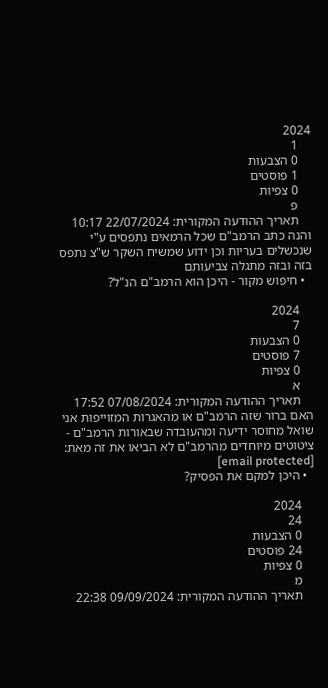2024
    1
    0 הצבעות
    1 פוסטים
    0 צפיות
    פ
    תאריך ההודעה המקורית: 22/07/2024 10:17 והנה כתב הרמב"ם שכל הרמאים נתפסים ע"י שנכשלים בעריות וכן ידוע שמשיח השקר ש"צ נתפס בזה ובזה מתגלה צביעותם
  • חיפוש מקור - היכן הוא הרמב"ם הנ"ל?

    2024
    7
    0 הצבעות
    7 פוסטים
    0 צפיות
    א
    תאריך ההודעה המקורית: 07/08/2024 17:52 האם ברור שזה הרמב"ם או מהאגרות המזוייפות אני שואל מחוסר ידיעה ומהעובדה שבאורות הרמב"ם - ציטוטים מיוחדים מהרמב"ם לא הביאו את זה מאת: [email protected]
  • היכן למקם את הפסיק?

    2024
    24
    0 הצבעות
    24 פוסטים
    0 צפיות
    מ
    תאריך ההודעה המקורית: 09/09/2024 22:38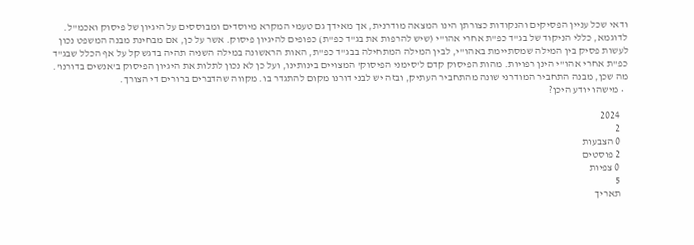ודאי שכל עניין הפסיקים והנקודות כצורתן הינו המצאה מודרנית, אך מאידך גם טעמי המקרא מיוסדים ומבוססים על היגיון של פיסוק ואכמ"ל. לדוגמא, כללי הניקוד של בג"ד כפ"ת אחרי אהו"י (שיש להרפות את בג"ד כפ"ת) כפופים להיגיון פיסוק. אשר על כן, אם מבחינת מבנה המשפט נכון לעשות פסיק בין המילה שמסתיימת באהו"י, לבין המילה המתחילה בבג"ד כפ"ת, האות הראשונה במילה השניה תהיה בדגש קל על אף הכלל שבג"ד כפ"ת אחרי אהו"י הינן רפויות. מהות הפיסוק קדם ל'סימני הפיסוק' המצויים בינותינו, ועל כן לא נכון לתלות את היגיון הפיסוק ב'אנשים בדורנו'. מה שכן, מבנה התחביר המודרני שונה מהתחביר העתיק, ובזה יש לבני דורנו מקום להתגדר בו. מקווה שהדברים ברורים די הצורך.
  • מישהו יודע היכן?

    2024
    2
    0 הצבעות
    2 פוסטים
    0 צפיות
    5
    תאריך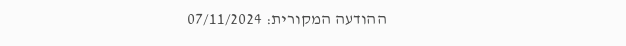ההודעה המקורית: 07/11/2024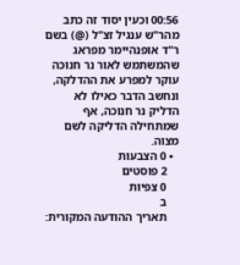00:56 וכעין יסוד זה כתב מהר"ש ענגיל זצ"ל (@) בשם ר"ד אופנהיימר מפראג שהמשתמש לאור נר חנוכה עוקר למפרע את ההדלקה, ונחשב הדבר כאילו לא הדליק נר חנוכה, אף שמתחילה הדליקה לשם מצוה.
  • 0 הצבעות
    2 פוסטים
    0 צפיות
    ב
    תאריך ההודעה המקורית: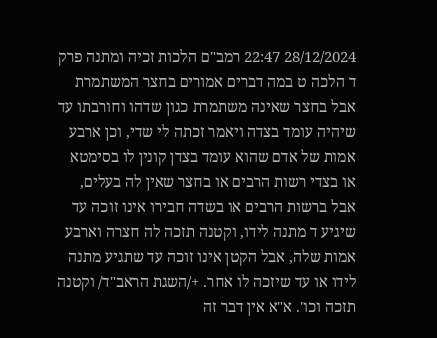28/12/2024 22:47 רמב"ם הלכות זכיה ומתנה פרק ד הלכה ט במה דברים אמורים בחצר המשתמרת אבל בחצר שאינה משתמרת כגון שדהו וחורבתו עד שיהיה עומד בצדה ויאמר זכתה לי שדי, וכן ארבע אמות של אדם שהוא עומד בצדן קונין לו בסימטא או בצדי רשות הרבים או בחצר שאין לה בעלים, אבל ברשות הרבים או בשדה חבירו אינו זוכה עד שיגיע ד מתנה לידו, וקטנה תזכה לה חצרה וארבע אמות שלה, אבל הקטן אינו זוכה עד שתגיע מתנה לידו או עד שיזכה לו אחר. +/השגת הראב"ד/ וקטנה תזכה וכו'. א"א אין דבר זה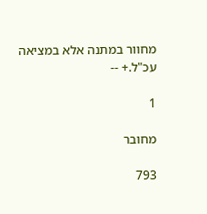מחוור במתנה אלא במציאה עכ"ל.+ --

1

מחובר

793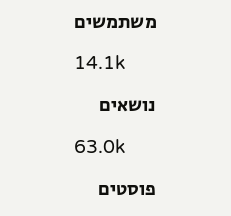משתמשים

14.1k

נושאים

63.0k

פוסטים